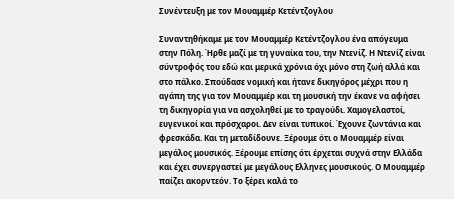Συνέντευξη με τον Μουαμμέρ Κετέντζογλου

Συναντηθήκαμε με τον Μουαμμέρ Κετέντζογλου ένα απόγευμα στην Πόλη. Ήρθε μαζί με τη γυναίκα του, την Ντενίζ. Η Ντενίζ είναι σύντροφός του εδώ και μερικά χρόνια όχι μόνο στη ζωή αλλά και στο πάλκο. Σπούδασε νομική και ήτανε δικηγόρος μέχρι που η αγάπη της για τον Μουαμμέρ και τη μουσική την έκανε να αφήσει τη δικηγορία για να ασχοληθεί με το τραγούδι. Χαμογελαστοί, ευγενικοί και πρόσχαροι. Δεν είναι τυπικοί. Έχουνε ζωντάνια και φρεσκάδα. Και τη μεταδίδουνε. Ξέρουμε ότι ο Μουαμμέρ είναι μεγάλος μουσικός. Ξέρουμε επίσης ότι έρχεται συχνά στην Ελλάδα και έχει συνεργαστεί με μεγάλους Ελληνες μουσικούς. Ο Μουαμμέρ παίζει ακορντεόν. Το ξέρει καλά το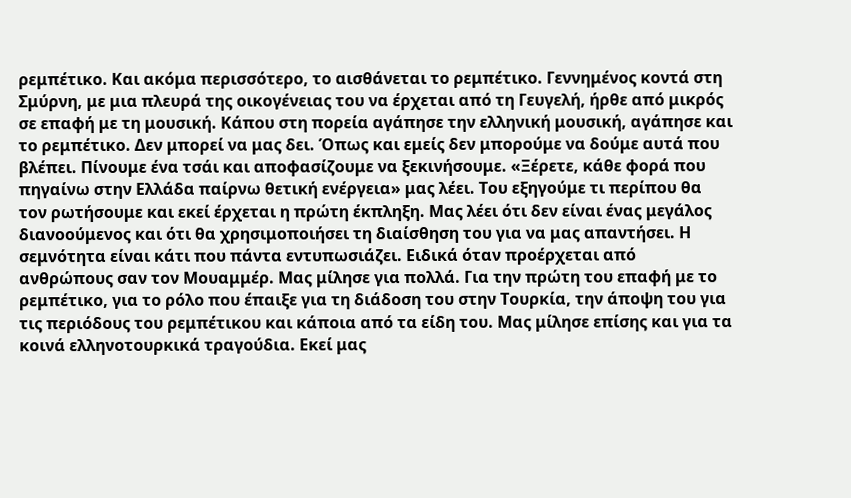ρεμπέτικο. Και ακόμα περισσότερο, το αισθάνεται το ρεμπέτικο. Γεννημένος κοντά στη Σμύρνη, με μια πλευρά της οικογένειας του να έρχεται από τη Γευγελή, ήρθε από μικρός σε επαφή με τη μουσική. Κάπου στη πορεία αγάπησε την ελληνική μουσική, αγάπησε και το ρεμπέτικο. Δεν μπορεί να μας δει. Όπως και εμείς δεν μπορούμε να δούμε αυτά που βλέπει. Πίνουμε ένα τσάι και αποφασίζουμε να ξεκινήσουμε. «Ξέρετε, κάθε φορά που πηγαίνω στην Ελλάδα παίρνω θετική ενέργεια» μας λέει. Του εξηγούμε τι περίπου θα τον ρωτήσουμε και εκεί έρχεται η πρώτη έκπληξη. Μας λέει ότι δεν είναι ένας μεγάλος διανοούμενος και ότι θα χρησιμοποιήσει τη διαίσθηση του για να μας απαντήσει. Η σεμνότητα είναι κάτι που πάντα εντυπωσιάζει. Ειδικά όταν προέρχεται από ανθρώπους σαν τον Μουαμμέρ. Μας μίλησε για πολλά. Για την πρώτη του επαφή με το ρεμπέτικο, για το ρόλο που έπαιξε για τη διάδοση του στην Τουρκία, την άποψη του για τις περιόδους του ρεμπέτικου και κάποια από τα είδη του. Μας μίλησε επίσης και για τα κοινά ελληνοτουρκικά τραγούδια. Εκεί μας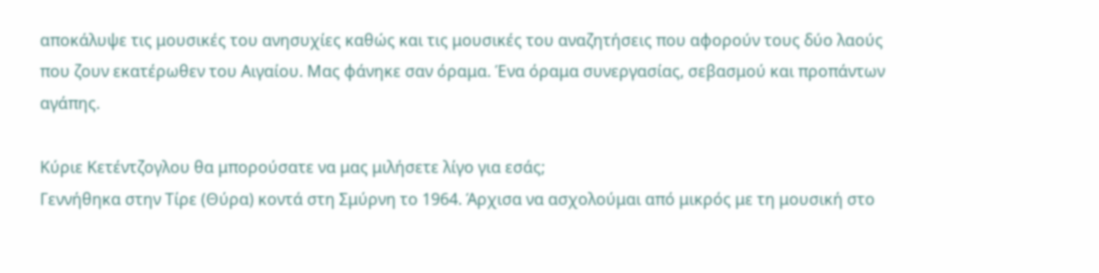αποκάλυψε τις μουσικές του ανησυχίες καθώς και τις μουσικές του αναζητήσεις που αφορούν τους δύο λαούς που ζουν εκατέρωθεν του Αιγαίου. Μας φάνηκε σαν όραμα. Ένα όραμα συνεργασίας, σεβασμού και προπάντων αγάπης.

Κύριε Κετέντζογλου θα μπορούσατε να μας μιλήσετε λίγο για εσάς;
Γεννήθηκα στην Τίρε (Θύρα) κοντά στη Σμύρνη το 1964. Άρχισα να ασχολούμαι από μικρός με τη μουσική στο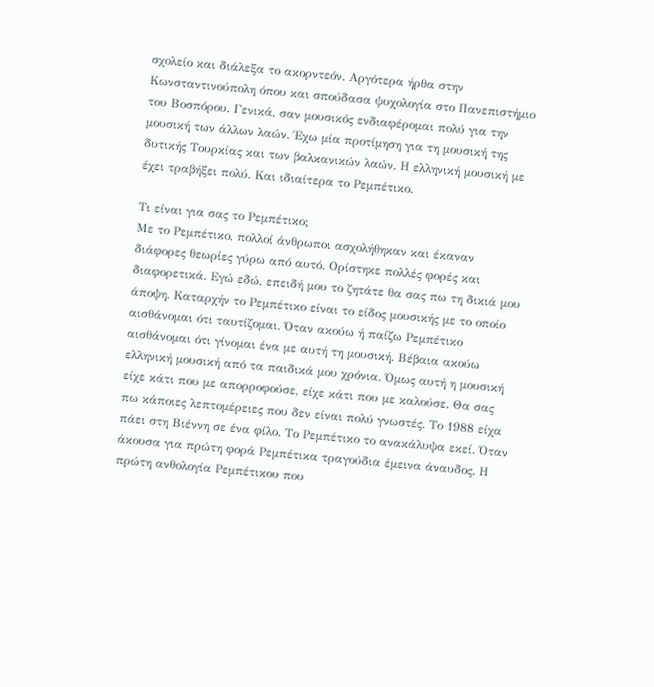σχολείο και διάλεξα το ακορντεόν. Αργότερα ήρθα στην Κωνσταντινούπολη όπου και σπούδασα ψυχολογία στο Πανεπιστήμιο του Βοσπόρου. Γενικά, σαν μουσικός ενδιαφέρομαι πολύ για την μουσική των άλλων λαών. Έχω μία προτίμηση για τη μουσική της δυτικής Τουρκίας και των βαλκανικών λαών. Η ελληνική μουσική με έχει τραβήξει πολύ. Και ιδιαίτερα το Ρεμπέτικο.

Τι είναι για σας το Ρεμπέτικο;
Με το Ρεμπέτικο, πολλοί άνθρωποι ασχολήθηκαν και έκαναν διάφορες θεωρίες γύρω από αυτό. Ορίστηκε πολλές φορές και διαφορετικά. Εγώ εδώ, επειδή μου το ζητάτε θα σας πω τη δικιά μου άποψη. Καταρχήν το Ρεμπέτικο είναι το είδος μουσικής με το οποίο αισθάνομαι ότι ταυτίζομαι. Όταν ακούω ή παίζω Ρεμπέτικο αισθάνομαι ότι γίνομαι ένα με αυτή τη μουσική. Βέβαια ακούω ελληνική μουσική από τα παιδικά μου χρόνια. Όμως αυτή η μουσική είχε κάτι που με απορροφούσε, είχε κάτι που με καλούσε. Θα σας πω κάποιες λεπτομέρειες που δεν είναι πολύ γνωστές. Το 1988 είχα πάει στη Βιέννη σε ένα φίλο. Το Ρεμπέτικο το ανακάλυψα εκεί. Όταν άκουσα για πρώτη φορά Ρεμπέτικα τραγούδια έμεινα άναυδος. Η πρώτη ανθολογία Ρεμπέτικου που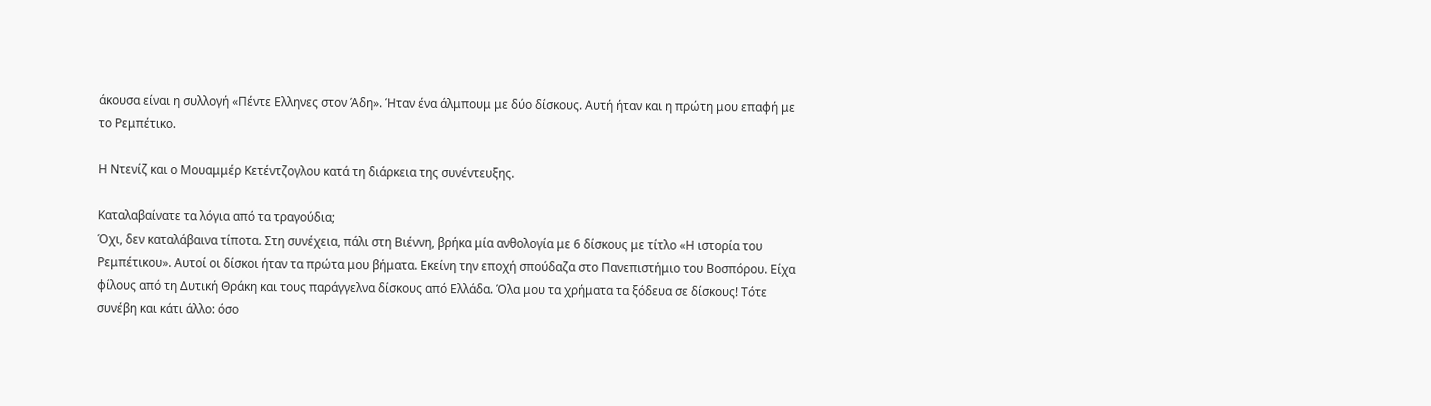άκουσα είναι η συλλογή «Πέντε Ελληνες στον Άδη». Ήταν ένα άλμπουμ με δύο δίσκους. Αυτή ήταν και η πρώτη μου επαφή με το Ρεμπέτικο.

Η Ντενίζ και ο Μουαμμέρ Κετέντζογλου κατά τη διάρκεια της συνέντευξης.

Καταλαβαίνατε τα λόγια από τα τραγούδια;
Όχι, δεν καταλάβαινα τίποτα. Στη συνέχεια, πάλι στη Βιέννη, βρήκα μία ανθολογία με 6 δίσκους με τίτλο «Η ιστορία του Ρεμπέτικου». Αυτοί οι δίσκοι ήταν τα πρώτα μου βήματα. Εκείνη την εποχή σπούδαζα στο Πανεπιστήμιο του Βοσπόρου. Είχα φίλους από τη Δυτική Θράκη και τους παράγγελνα δίσκους από Ελλάδα. Όλα μου τα χρήματα τα ξόδευα σε δίσκους! Τότε συνέβη και κάτι άλλο: όσο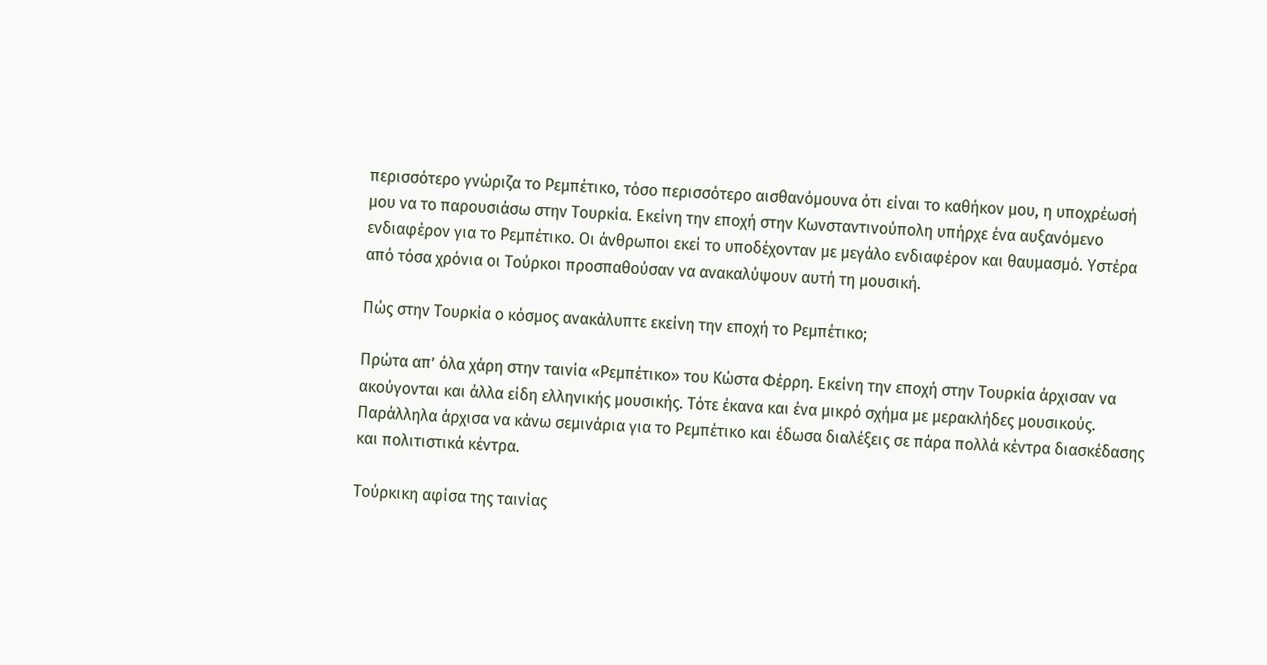περισσότερο γνώριζα το Ρεμπέτικο, τόσο περισσότερο αισθανόμουνα ότι είναι το καθήκον μου, η υποχρέωσή μου να το παρουσιάσω στην Τουρκία. Εκείνη την εποχή στην Κωνσταντινούπολη υπήρχε ένα αυξανόμενο ενδιαφέρον για το Ρεμπέτικο. Οι άνθρωποι εκεί το υποδέχονταν με μεγάλο ενδιαφέρον και θαυμασμό. Υστέρα από τόσα χρόνια οι Τούρκοι προσπαθούσαν να ανακαλύψουν αυτή τη μουσική.

Πώς στην Τουρκία ο κόσμος ανακάλυπτε εκείνη την εποχή το Ρεμπέτικο;

Πρώτα απ’ όλα χάρη στην ταινία «Ρεμπέτικο» του Κώστα Φέρρη. Εκείνη την εποχή στην Τουρκία άρχισαν να ακούγονται και άλλα είδη ελληνικής μουσικής. Τότε έκανα και ένα μικρό σχήμα με μερακλήδες μουσικούς. Παράλληλα άρχισα να κάνω σεμινάρια για το Ρεμπέτικο και έδωσα διαλέξεις σε πάρα πολλά κέντρα διασκέδασης και πολιτιστικά κέντρα.

Τούρκικη αφίσα της ταινίας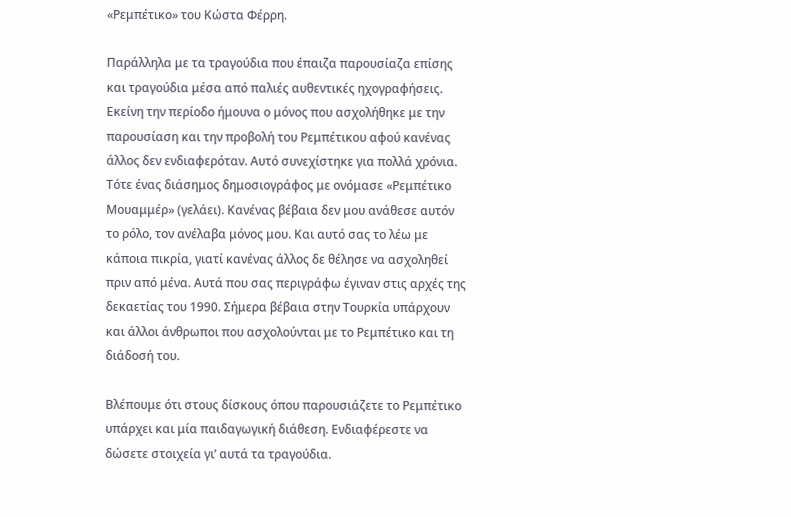«Ρεμπέτικο» του Κώστα Φέρρη.

Παράλληλα με τα τραγούδια που έπαιζα παρουσίαζα επίσης και τραγούδια μέσα από παλιές αυθεντικές ηχογραφήσεις. Εκείνη την περίοδο ήμουνα ο μόνος που ασχολήθηκε με την παρουσίαση και την προβολή του Ρεμπέτικου αφού κανένας άλλος δεν ενδιαφερόταν. Αυτό συνεχίστηκε για πολλά χρόνια. Τότε ένας διάσημος δημοσιογράφος με ονόμασε «Ρεμπέτικο Μουαμμέρ» (γελάει). Κανένας βέβαια δεν μου ανάθεσε αυτόν το ρόλο, τον ανέλαβα μόνος μου. Και αυτό σας το λέω με κάποια πικρία, γιατί κανένας άλλος δε θέλησε να ασχοληθεί πριν από μένα. Αυτά που σας περιγράφω έγιναν στις αρχές της δεκαετίας του 1990. Σήμερα βέβαια στην Τουρκία υπάρχουν και άλλοι άνθρωποι που ασχολούνται με το Ρεμπέτικο και τη διάδοσή του.

Βλέπουμε ότι στους δίσκους όπου παρουσιάζετε το Ρεμπέτικο υπάρχει και μία παιδαγωγική διάθεση. Ενδιαφέρεστε να δώσετε στοιχεία γι’ αυτά τα τραγούδια.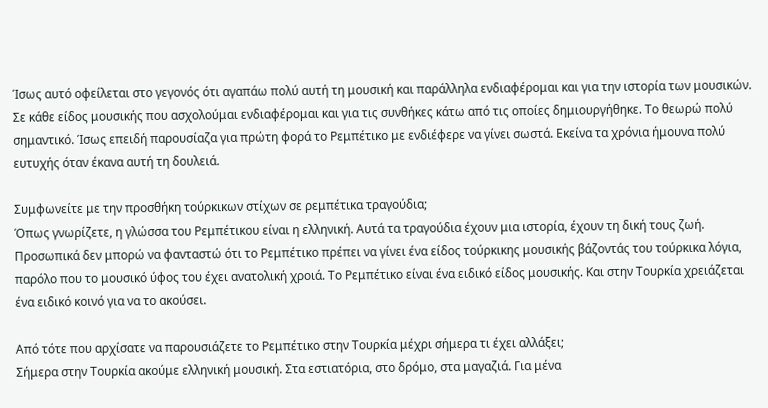Ίσως αυτό οφείλεται στο γεγονός ότι αγαπάω πολύ αυτή τη μουσική και παράλληλα ενδιαφέρομαι και για την ιστορία των μουσικών. Σε κάθε είδος μουσικής που ασχολούμαι ενδιαφέρομαι και για τις συνθήκες κάτω από τις οποίες δημιουργήθηκε. Το θεωρώ πολύ σημαντικό. Ίσως επειδή παρουσίαζα για πρώτη φορά το Ρεμπέτικο με ενδιέφερε να γίνει σωστά. Εκείνα τα χρόνια ήμουνα πολύ ευτυχής όταν έκανα αυτή τη δουλειά.

Συμφωνείτε με την προσθήκη τούρκικων στίχων σε ρεμπέτικα τραγούδια;
Όπως γνωρίζετε, η γλώσσα του Ρεμπέτικου είναι η ελληνική. Αυτά τα τραγούδια έχουν μια ιστορία, έχουν τη δική τους ζωή. Προσωπικά δεν μπορώ να φανταστώ ότι το Ρεμπέτικο πρέπει να γίνει ένα είδος τούρκικης μουσικής βάζοντάς του τούρκικα λόγια, παρόλο που το μουσικό ύφος του έχει ανατολική χροιά. Το Ρεμπέτικο είναι ένα ειδικό είδος μουσικής. Και στην Τουρκία χρειάζεται ένα ειδικό κοινό για να το ακούσει.

Από τότε που αρχίσατε να παρουσιάζετε το Ρεμπέτικο στην Τουρκία μέχρι σήμερα τι έχει αλλάξει;
Σήμερα στην Τουρκία ακούμε ελληνική μουσική. Στα εστιατόρια, στο δρόμο, στα μαγαζιά. Για μένα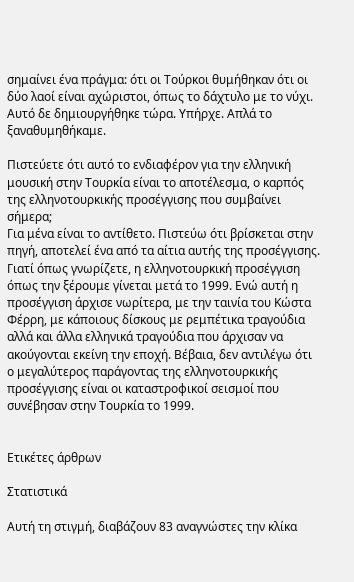σημαίνει ένα πράγμα: ότι οι Τούρκοι θυμήθηκαν ότι οι δύο λαοί είναι αχώριστοι, όπως το δάχτυλο με το νύχι. Αυτό δε δημιουργήθηκε τώρα. Υπήρχε. Απλά το ξαναθυμηθήκαμε.

Πιστεύετε ότι αυτό το ενδιαφέρον για την ελληνική μουσική στην Τουρκία είναι το αποτέλεσμα, ο καρπός της ελληνοτουρκικής προσέγγισης που συμβαίνει σήμερα;
Για μένα είναι το αντίθετο. Πιστεύω ότι βρίσκεται στην πηγή, αποτελεί ένα από τα αίτια αυτής της προσέγγισης. Γιατί όπως γνωρίζετε, η ελληνοτουρκική προσέγγιση όπως την ξέρουμε γίνεται μετά το 1999. Ενώ αυτή η προσέγγιση άρχισε νωρίτερα, με την ταινία του Κώστα Φέρρη, με κάποιους δίσκους με ρεμπέτικα τραγούδια αλλά και άλλα ελληνικά τραγούδια που άρχισαν να ακούγονται εκείνη την εποχή. Βέβαια, δεν αντιλέγω ότι ο μεγαλύτερος παράγοντας της ελληνοτουρκικής προσέγγισης είναι οι καταστροφικοί σεισμοί που συνέβησαν στην Τουρκία το 1999.


Ετικέτες άρθρων

Στατιστικά

Αυτή τη στιγμή, διαβάζουν 83 αναγνώστες την κλίκα